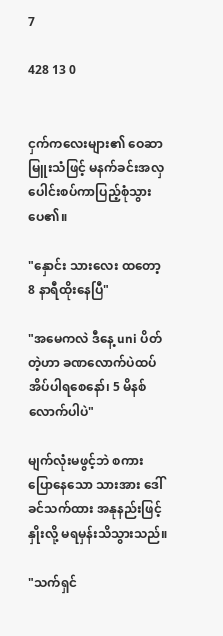7

428 13 0


ငှက်ကလေးများ၏ ဝေဆာမြူးသံဖြင့် မနက်ခင်းအလှပေါင်းစပ်ကာပြည့်စုံသွားပေ၏။

"နှောင်း သားလေး ထတော့ 8 နာရီထိုးနေပြီ"

"အမေကလဲ ဒီနေ့ uni ပိတ်တဲ့ဟာ ခဏလောက်ပဲထပ်အိပ်ပါရစေနော်၊ 5 မိနစ်လောက်ပါပဲ"

မျက်လုံးမဖွင့်ဘဲ စကားပြောနေသော သားအား ဒေါ်ခင်သက်ထား အနုနည်းဖြင့် နှိုးလို့ မရမှန်းသိသွားသည်။

"သက်ရှင်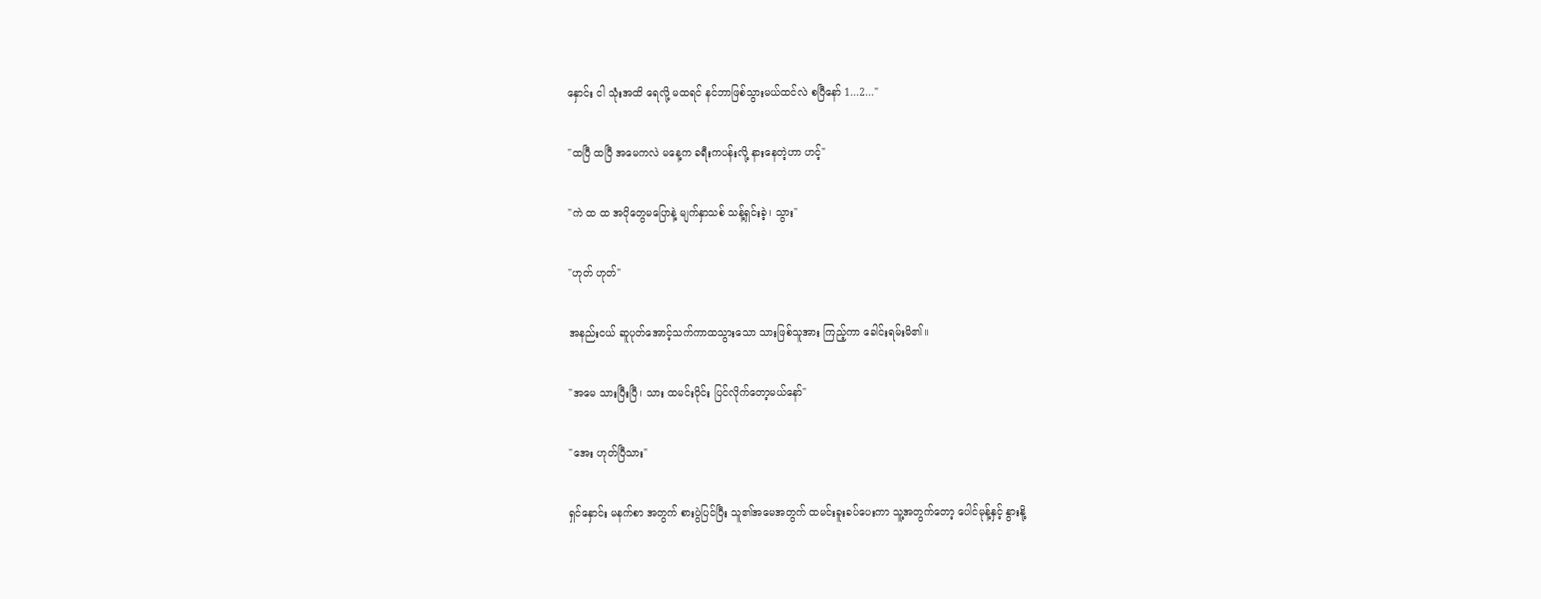နှောင်း ငါ သုံးအထိ ရေလို့ မထရင် နင်ဘာဖြစ်သွားမယ်ထင်လဲ စပြီနော် 1...2..."

"ထပြီ ထပြီ အမေကလဲ မနေ့က ခရီးကပန်းလို့ နားနေတဲ့ဟာ ဟင့်"

"ကဲ ထ ထ အပိုတွေမပြောနဲ့ မျက်နှာသစ် သန့်ရှင်းခဲ့၊ သွား"

"ဟုတ် ဟုတ်"

အနည်းငယ် ဆူပုတ်အောင့်သက်ကာထသွားသော သားဖြစ်သူအား ကြည့်ကာ ခေါင်းရမ်းမိ၏။

"အမေ သားပြီးပြီ၊ သား ထမင်းဝိုင်း ပြင်လိုက်တော့မယ်နော်"

"အေး ဟုတ်ပြီသား"

ရှင်နှောင်း မနက်စာ အတွက် စားပွဲပြင်ပြီး သူ၏အမေအတွက် ထမင်းခူးခပ်ပေးကာ သူ့အတွက်တော့ ပေါင်မုန့်နှင့် နွားနို့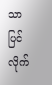သာ ပြင်လိုက်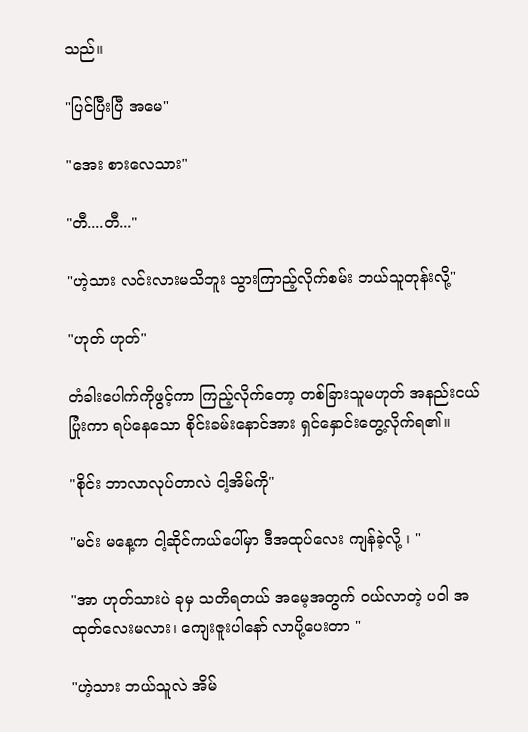သည်။

"ပြင်ပြီးပြီ အမေ"

"အေး စားလေသား"

"တီ....တီ..."

"ဟဲ့သား လင်းလားမသိဘူး သွားကြာည့်လိုက်စမ်း ဘယ်သူတုန်းလို့"

"ဟုတ် ဟုတ်"

တံခါးပေါက်ကိုဖွင့်ကာ ကြည့်လိုက်တော့ တစ်ခြားသူမဟုတ် အနည်းငယ် ပြုံးကာ ရပ်နေသော စိုင်းခမ်းနောင်အား ရှင်နှောင်းတွေ့လိုက်ရ၏။

"စိုင်း ဘာလာလုပ်တာလဲ ငါ့အိမ်ကို"

"မင်း မနေ့က ငါ့ဆိုင်ကယ်ပေါ်မှာ ဒီအထုပ်လေး ကျန်ခဲ့လို့ ၊ "

"အာ ဟုတ်သားပဲ ခုမှ သတိရတယ် အမေ့အတွက် ဝယ်လာတဲ့ ပဝါ အထုတ်လေးမလား၊ ကျေးဇူးပါနော် လာပို့ပေးတာ "

"ဟဲ့သား ဘယ်သူလဲ အိမ်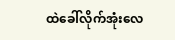ထဲခေါ်လိုက်အုံးလေ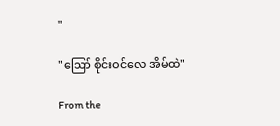"

"ဪ စိုင်းဝင်လေ အိမ်ထဲ"

From the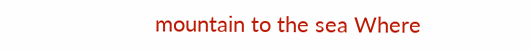mountain to the sea Where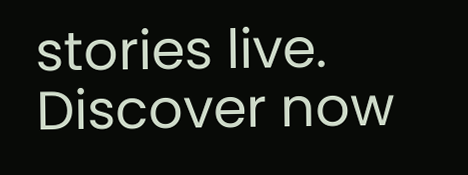stories live. Discover now